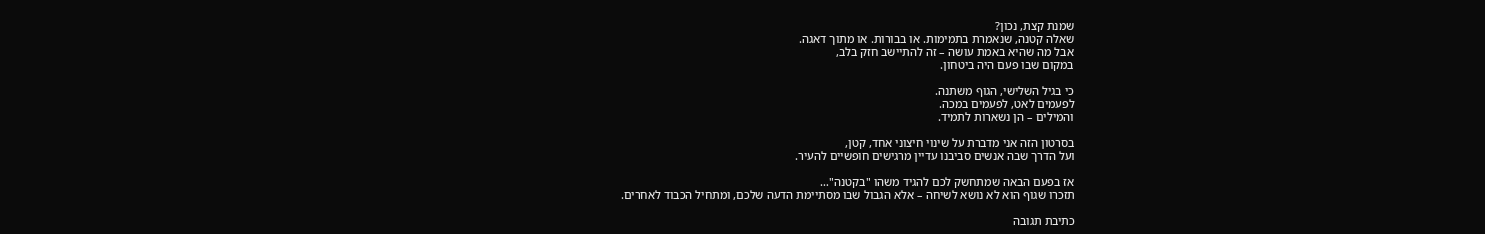שמנת קצת, נכון?
שאלה קטנה, שנאמרת בתמימות. או בבורות. או מתוך דאגה.
אבל מה שהיא באמת עושה – זה להתיישב חזק בלב,
במקום שבו פעם היה ביטחון.

כי בגיל השלישי, הגוף משתנה.
לפעמים לאט, לפעמים במכה.
והמילים – הן נשארות לתמיד.

בסרטון הזה אני מדברת על שינוי חיצוני אחד, קטן,
ועל הדרך שבה אנשים סביבנו עדיין מרגישים חופשיים להעיר.

אז בפעם הבאה שמתחשק לכם להגיד משהו "בקטנה"…
תזכרו שגוף הוא לא נושא לשיחה – אלא הגבול שבו מסתיימת הדעה שלכם, ומתחיל הכבוד לאחרים.

כתיבת תגובה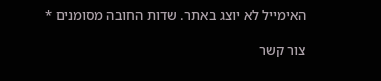האימייל לא יוצג באתר. שדות החובה מסומנים *

צור קשר